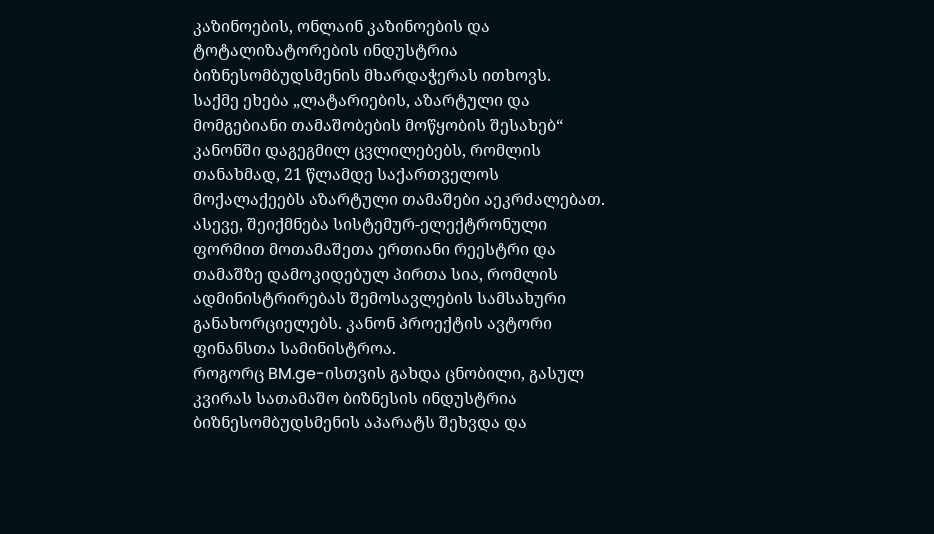კაზინოების, ონლაინ კაზინოების და ტოტალიზატორების ინდუსტრია ბიზნესომბუდსმენის მხარდაჭერას ითხოვს.
საქმე ეხება „ლატარიების, აზარტული და მომგებიანი თამაშობების მოწყობის შესახებ“ კანონში დაგეგმილ ცვლილებებს, რომლის თანახმად, 21 წლამდე საქართველოს მოქალაქეებს აზარტული თამაშები აეკრძალებათ. ასევე, შეიქმნება სისტემურ-ელექტრონული ფორმით მოთამაშეთა ერთიანი რეესტრი და თამაშზე დამოკიდებულ პირთა სია, რომლის ადმინისტრირებას შემოსავლების სამსახური განახორციელებს. კანონ პროექტის ავტორი ფინანსთა სამინისტროა.
როგორც BM.ge-ისთვის გახდა ცნობილი, გასულ კვირას სათამაშო ბიზნესის ინდუსტრია ბიზნესომბუდსმენის აპარატს შეხვდა და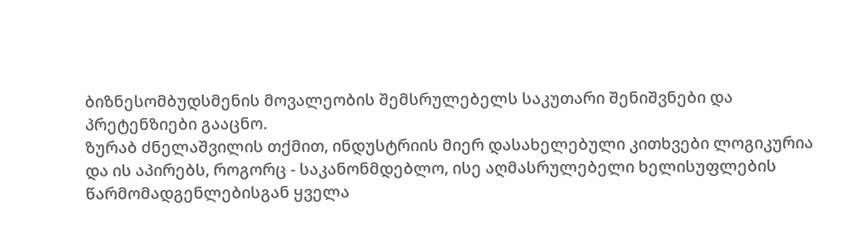ბიზნესომბუდსმენის მოვალეობის შემსრულებელს საკუთარი შენიშვნები და პრეტენზიები გააცნო.
ზურაბ ძნელაშვილის თქმით, ინდუსტრიის მიერ დასახელებული კითხვები ლოგიკურია და ის აპირებს, როგორც - საკანონმდებლო, ისე აღმასრულებელი ხელისუფლების წარმომადგენლებისგან ყველა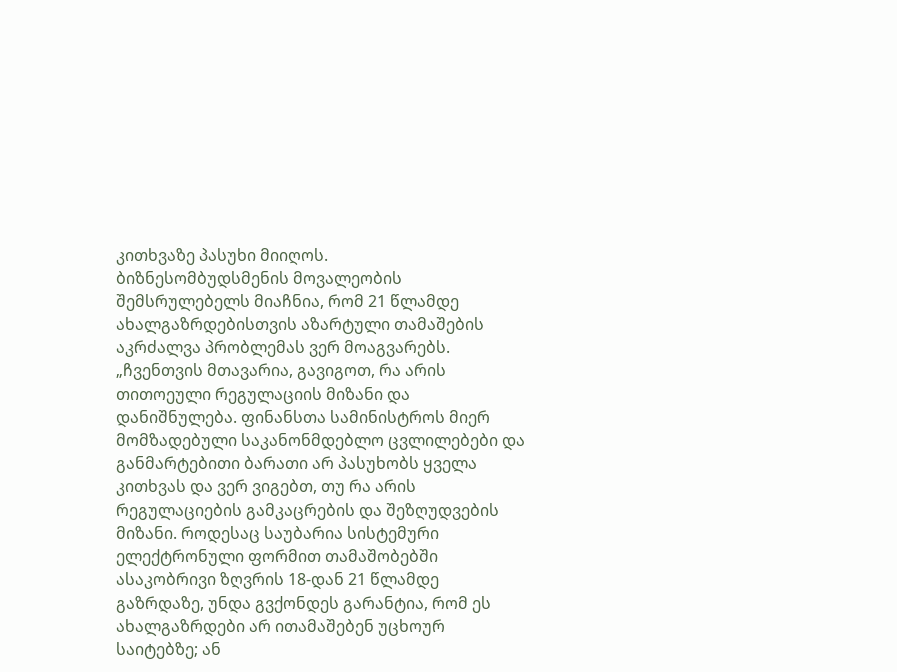კითხვაზე პასუხი მიიღოს.
ბიზნესომბუდსმენის მოვალეობის შემსრულებელს მიაჩნია, რომ 21 წლამდე ახალგაზრდებისთვის აზარტული თამაშების აკრძალვა პრობლემას ვერ მოაგვარებს.
„ჩვენთვის მთავარია, გავიგოთ, რა არის თითოეული რეგულაციის მიზანი და დანიშნულება. ფინანსთა სამინისტროს მიერ მომზადებული საკანონმდებლო ცვლილებები და განმარტებითი ბარათი არ პასუხობს ყველა კითხვას და ვერ ვიგებთ, თუ რა არის რეგულაციების გამკაცრების და შეზღუდვების მიზანი. როდესაც საუბარია სისტემური ელექტრონული ფორმით თამაშობებში ასაკობრივი ზღვრის 18-დან 21 წლამდე გაზრდაზე, უნდა გვქონდეს გარანტია, რომ ეს ახალგაზრდები არ ითამაშებენ უცხოურ საიტებზე; ან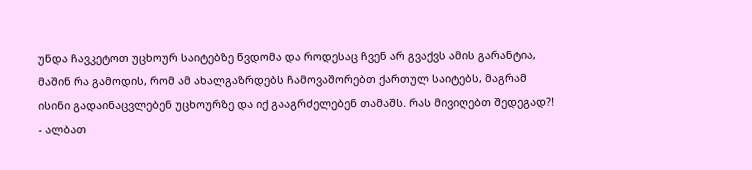უნდა ჩავკეტოთ უცხოურ საიტებზე წვდომა და როდესაც ჩვენ არ გვაქვს ამის გარანტია, მაშინ რა გამოდის, რომ ამ ახალგაზრდებს ჩამოვაშორებთ ქართულ საიტებს, მაგრამ ისინი გადაინაცვლებენ უცხოურზე და იქ გააგრძელებენ თამაშს. რას მივიღებთ შედეგად?! - ალბათ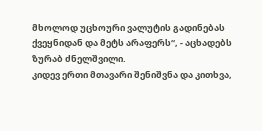მხოლოდ უცხოური ვალუტის გადინებას ქვეყნიდან და მეტს არაფერს“, - აცხადებს ზურაბ ძნელშვილი.
კიდევ ერთი მთავარი შენიშვნა და კითხვა,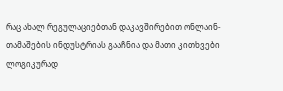რაც ახალ რეგულაციებთან დაკავშირებით ონლაინ-თამაშების ინდუსტრიას გააჩნია და მათი კითხვები ლოგიკურად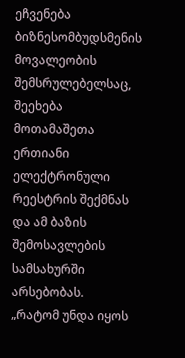ეჩვენება ბიზნესომბუდსმენის მოვალეობის შემსრულებელსაც, შეეხება მოთამაშეთა ერთიანი ელექტრონული რეესტრის შექმნას და ამ ბაზის შემოსავლების სამსახურში არსებობას.
„რატომ უნდა იყოს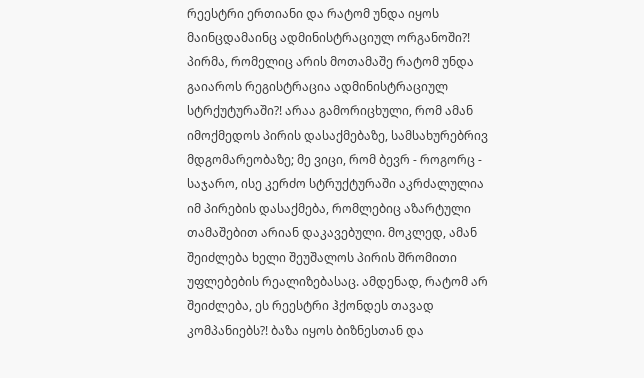რეესტრი ერთიანი და რატომ უნდა იყოს მაინცდამაინც ადმინისტრაციულ ორგანოში?! პირმა, რომელიც არის მოთამაშე რატომ უნდა გაიაროს რეგისტრაცია ადმინისტრაციულ სტრქუტურაში?! არაა გამორიცხული, რომ ამან იმოქმედოს პირის დასაქმებაზე, სამსახურებრივ მდგომარეობაზე; მე ვიცი, რომ ბევრ - როგორც - საჯარო, ისე კერძო სტრუქტურაში აკრძალულია იმ პირების დასაქმება, რომლებიც აზარტული თამაშებით არიან დაკავებული. მოკლედ, ამან შეიძლება ხელი შეუშალოს პირის შრომითი უფლებების რეალიზებასაც. ამდენად, რატომ არ შეიძლება, ეს რეესტრი ჰქონდეს თავად კომპანიებს?! ბაზა იყოს ბიზნესთან და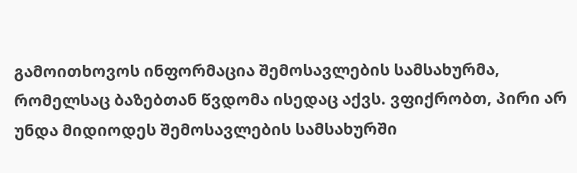გამოითხოვოს ინფორმაცია შემოსავლების სამსახურმა, რომელსაც ბაზებთან წვდომა ისედაც აქვს. ვფიქრობთ, პირი არ უნდა მიდიოდეს შემოსავლების სამსახურში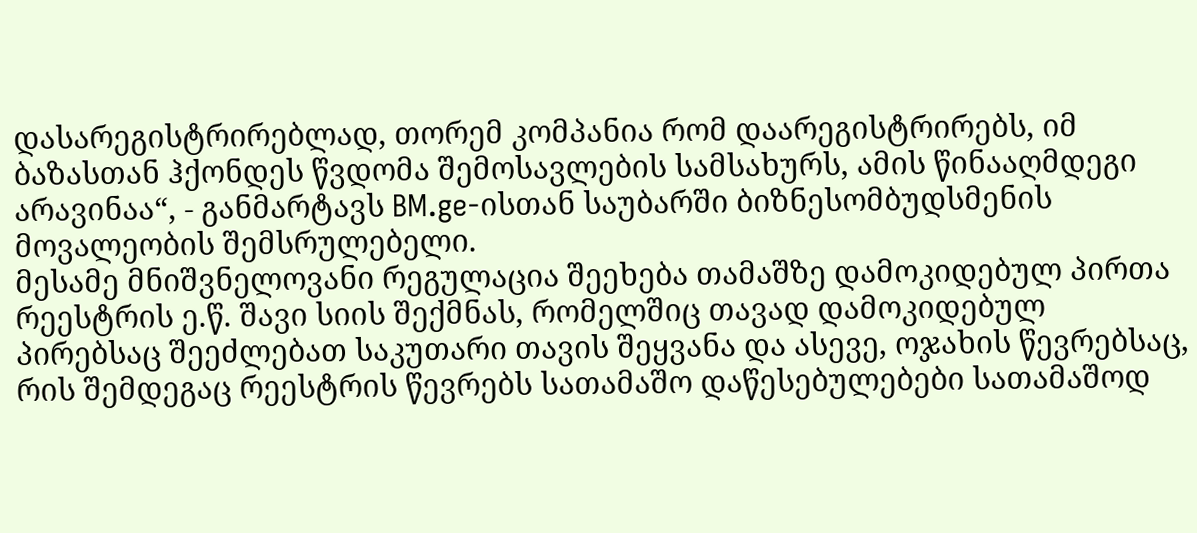დასარეგისტრირებლად, თორემ კომპანია რომ დაარეგისტრირებს, იმ ბაზასთან ჰქონდეს წვდომა შემოსავლების სამსახურს, ამის წინააღმდეგი არავინაა“, - განმარტავს BM.ge-ისთან საუბარში ბიზნესომბუდსმენის მოვალეობის შემსრულებელი.
მესამე მნიშვნელოვანი რეგულაცია შეეხება თამაშზე დამოკიდებულ პირთა რეესტრის ე.წ. შავი სიის შექმნას, რომელშიც თავად დამოკიდებულ პირებსაც შეეძლებათ საკუთარი თავის შეყვანა და ასევე, ოჯახის წევრებსაც, რის შემდეგაც რეესტრის წევრებს სათამაშო დაწესებულებები სათამაშოდ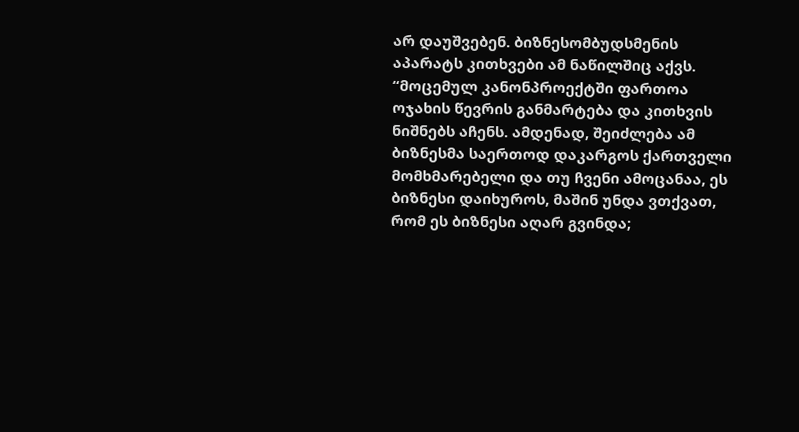არ დაუშვებენ. ბიზნესომბუდსმენის აპარატს კითხვები ამ ნაწილშიც აქვს.
“მოცემულ კანონპროექტში ფართოა ოჯახის წევრის განმარტება და კითხვის ნიშნებს აჩენს. ამდენად, შეიძლება ამ ბიზნესმა საერთოდ დაკარგოს ქართველი მომხმარებელი და თუ ჩვენი ამოცანაა, ეს ბიზნესი დაიხუროს, მაშინ უნდა ვთქვათ, რომ ეს ბიზნესი აღარ გვინდა;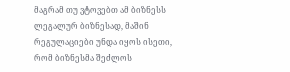მაგრამ თუ ვტოვებთ ამ ბიზნესს ლეგალურ ბიზნესად, მაშინ რეგულაციები უნდა იყოს ისეთი, რომ ბიზნესმა შეძლოს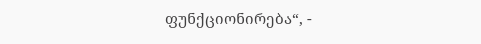ფუნქციონირება“, -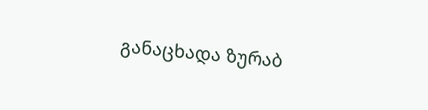განაცხადა ზურაბ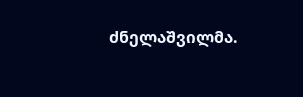ძნელაშვილმა.